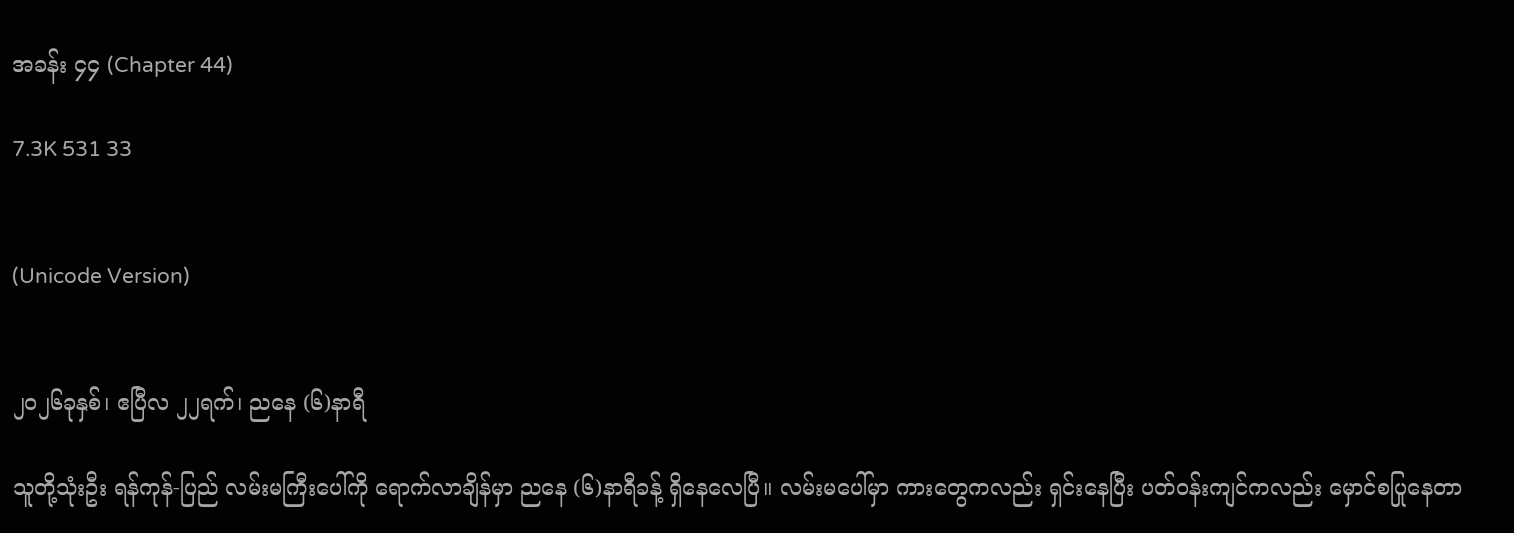အခန်း ၄၄ (Chapter 44)

7.3K 531 33


(Unicode Version)


၂၀၂၆ခုနှစ်၊ ဧပြီလ ၂၂ရက်၊ ညနေ (၆)နာရီ

သူတို့သုံးဦး ရန်ကုန်-ပြည် လမ်းမကြီးပေါ်ကို ရောက်လာချိန်မှာ ညနေ (၆)နာရီခန့် ရှိနေလေပြီ။ လမ်းမပေါ်မှာ ကားတွေကလည်း ရှင်းနေပြီး ပတ်၀န်းကျင်ကလည်း မှောင်စပြုနေတာ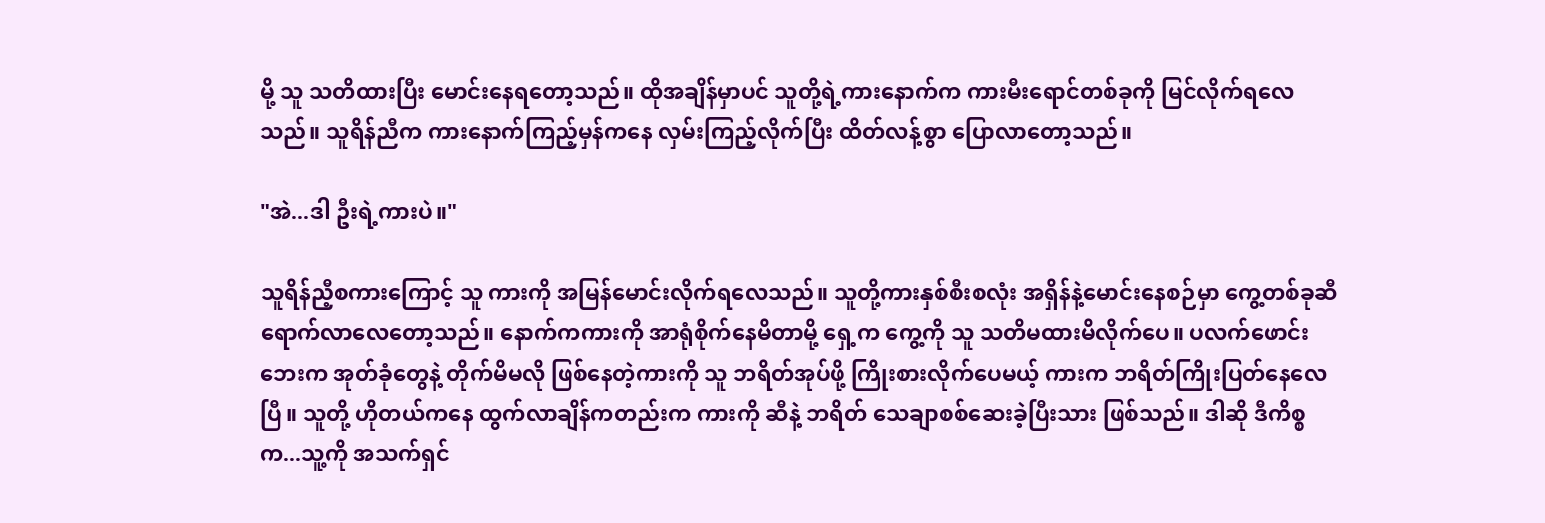မို့ သူ သတိထားပြီး မောင်း‌‌နေရတော့သည်။ ထိုအချိန်မှာပင် သူတို့ရဲ့ကားနောက်က ကားမီးရောင်တစ်ခုကို မြင်လိုက်ရလေသည်။ သူရိန်ညီက ကားနောက်ကြည့်မှန်ကနေ လှမ်းကြည့်လိုက်ပြီး ထိတ်လန့်စွာ ပြောလာတော့သည်။

"အဲ...ဒါ ဦးရဲ့ကားပဲ။"

သူရိန်ညီ့စကားကြောင့် သူ ကားကို အမြန်မောင်းလိုက်ရလေသည်။ သူတို့ကားနှစ်စီးစလုံး အရှိန်နဲ့မောင်းနေစဉ်မှာ ကွေ့တစ်ခုဆီ ရောက်လာလေတော့သည်။ နောက်ကကားကို အာရုံစိုက်နေမိတာမို့ ရှေ့က ကွေ့ကို သူ သတိမထားမိလိုက်ပေ။ ပလက်ဖောင်းဘေးက အုတ်ခုံတွေနဲ့ တိုက်မိမလို ဖြစ်နေတဲ့ကားကို သူ ဘရိတ်အုပ်ဖို့ ကြိုးစားလိုက်ပေမယ့် ကားက ဘရိတ်ကြိုးပြတ်နေလေပြီ။ သူတို့ ဟိုတယ်ကနေ ထွက်လာချိန်ကတည်းက ကားကို ဆီနဲ့ ဘရိတ် သေချာစစ်ဆေးခဲ့ပြီးသား ဖြစ်သည်။ ဒါဆို ဒီကိစ္စက...သူ့ကို အသက်ရှင်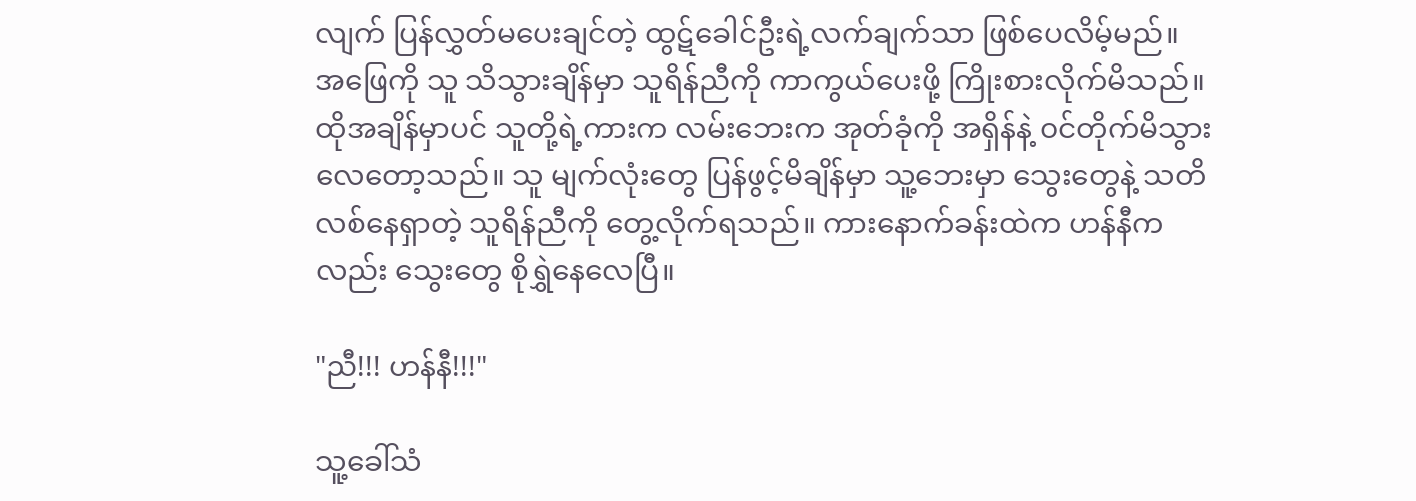လျက် ပြန်လွှတ်မပေးချင်တဲ့ ထွဋ်ခေါင်ဦးရဲ့လက်ချက်သာ ဖြစ်ပေလိမ့်မည်။ အဖြေကို သူ သိသွားချိန်မှာ သူရိန်ညီကို ကာကွယ်ပေးဖို့ ကြိုးစားလိုက်မိသည်။ ထိုအချိန်မှာပင် သူတို့ရဲ့ကားက လမ်းဘေးက အုတ်ခုံကို အရှိန်နဲ့ ၀င်တိုက်မိသွားလေတော့သည်။ သူ မျက်လုံးတွေ ပြန်ဖွင့်မိချိန်မှာ သူ့ဘေးမှာ သွေးတွေနဲ့ သတိလစ်နေရှာတဲ့ သူရိန်ညီကို တွေ့လိုက်ရသည်။ ကားနောက်ခန်းထဲက ဟန်နီကလည်း သွေးတွေ စိုရွှဲနေလေပြီ။

"ညီ!!! ဟန်နီ!!!"

သူ့ခေါ်သံ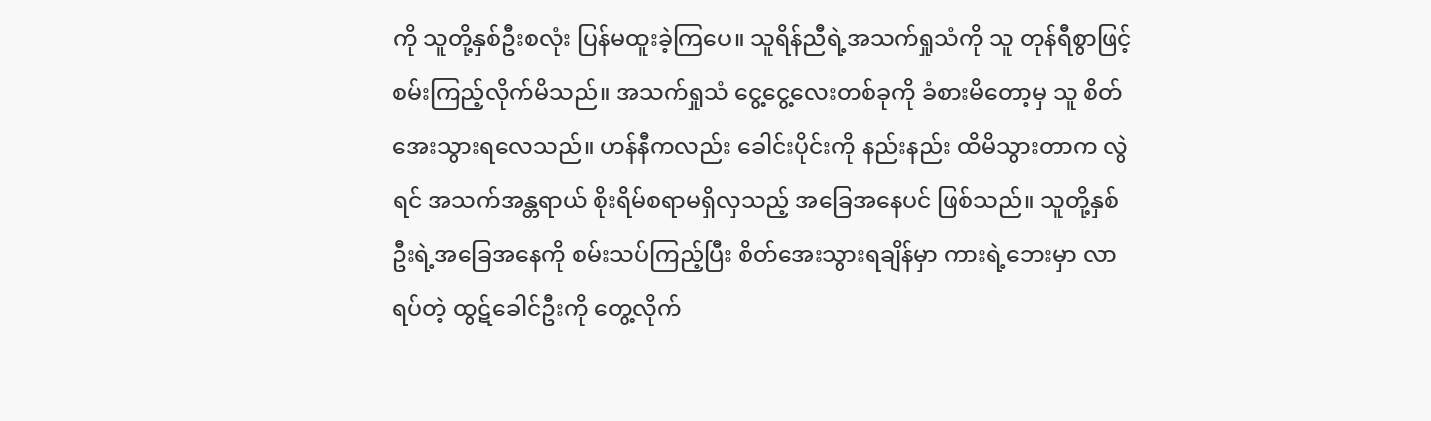ကို သူတို့နှစ်ဦးစလုံး ပြန်မထူးခဲ့ကြပေ။ သူရိန်ညီရဲ့အသက်ရှုသံကို သူ တုန်ရီစွာဖြင့် စမ်းကြည့်လိုက်မိသည်။ အသက်ရှုသံ ငွေ့ငွေ့လေးတစ်ခုကို ခံစားမိတော့မှ သူ စိတ်အေးသွားရလေသည်။ ဟန်နီကလည်း ခေါင်းပိုင်းကို နည်းနည်း ထိမိသွားတာက လွဲရင် အသက်အန္တရာယ် စိုးရိမ်စရာမရှိလှသည့် အခြေအနေပင် ဖြစ်သည်။ သူတို့နှစ်ဦးရဲ့အခြေအနေကို စမ်းသပ်ကြည့်ပြီး စိတ်အေးသွားရချိန်မှာ ကားရဲ့ဘေးမှာ လာရပ်တဲ့ ထွဋ်ခေါင်ဦးကို တွေ့လိုက်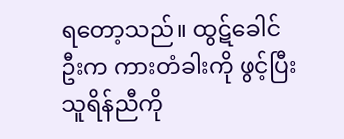ရတော့သည်။ ထွဋ်ခေါင်ဦးက ကားတံခါးကို ဖွင့်ပြီး သူရိန်ညီကို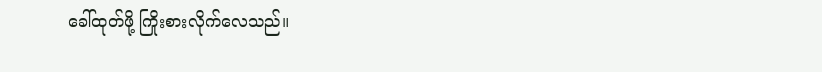ခေါ်ထုတ်ဖို့ ကြိုးစားလိုက်လေသည်။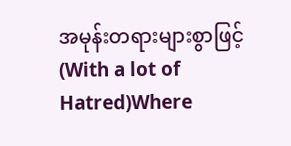အမုန်းတရားများစွာဖြင့်                                    (With a lot of Hatred)Where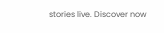stories live. Discover now